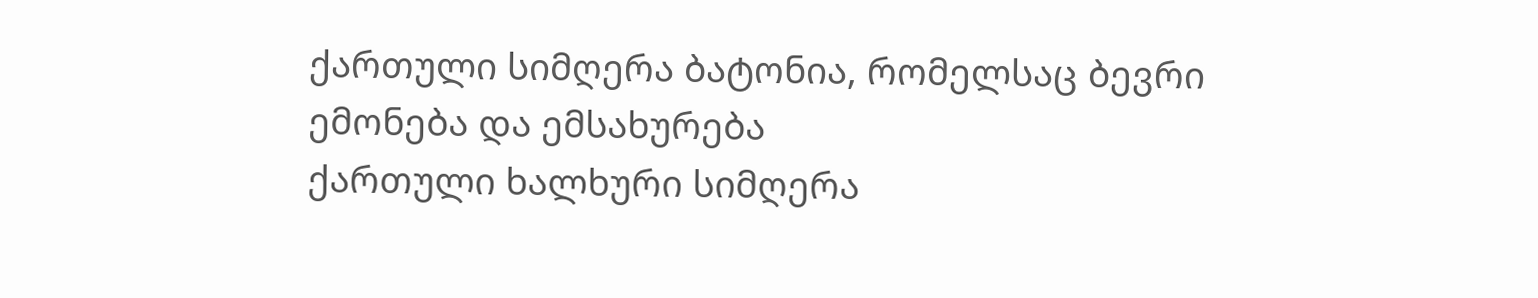ქართული სიმღერა ბატონია, რომელსაც ბევრი ემონება და ემსახურება
ქართული ხალხური სიმღერა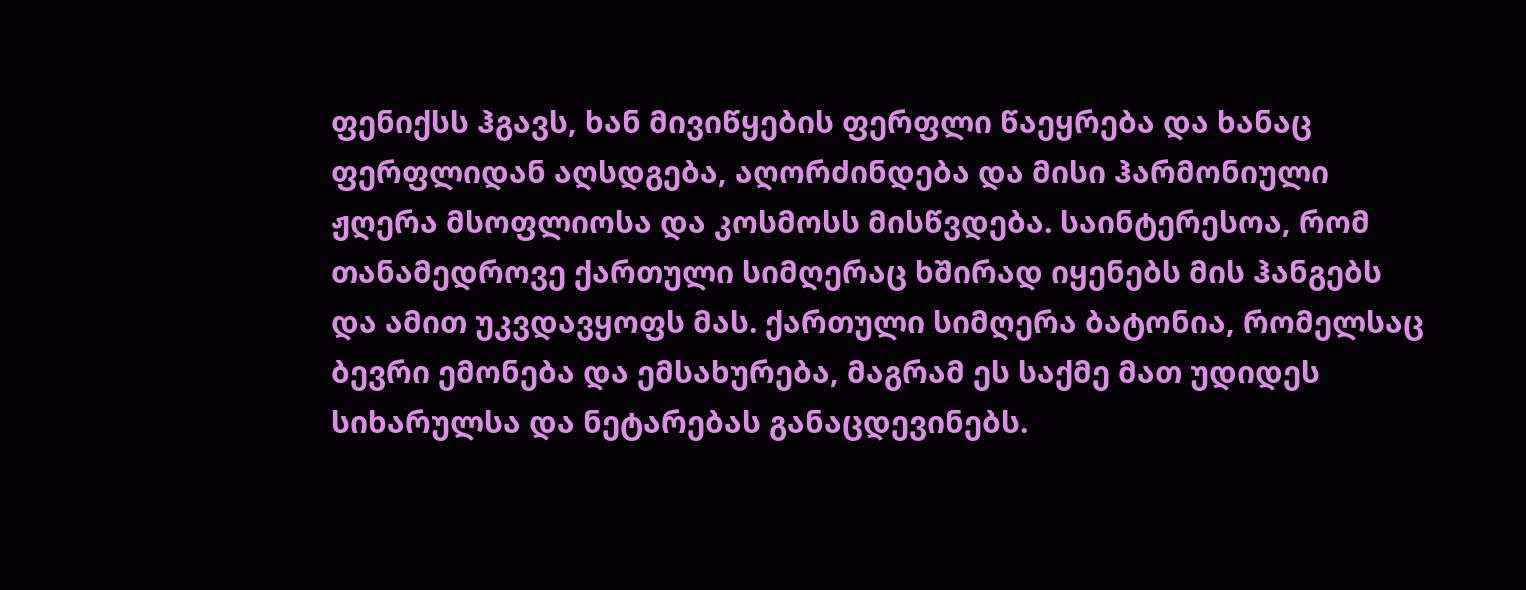ფენიქსს ჰგავს, ხან მივიწყების ფერფლი წაეყრება და ხანაც ფერფლიდან აღსდგება, აღორძინდება და მისი ჰარმონიული ჟღერა მსოფლიოსა და კოსმოსს მისწვდება. საინტერესოა, რომ თანამედროვე ქართული სიმღერაც ხშირად იყენებს მის ჰანგებს და ამით უკვდავყოფს მას. ქართული სიმღერა ბატონია, რომელსაც ბევრი ემონება და ემსახურება, მაგრამ ეს საქმე მათ უდიდეს სიხარულსა და ნეტარებას განაცდევინებს.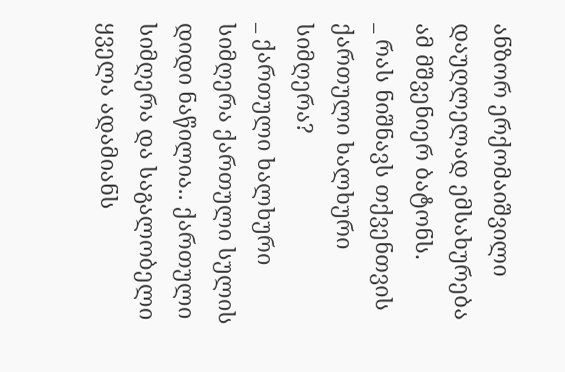ანზორ ერქომაიშვილი დაუღლელად ემსახურება ამ მშვენიერ ბატონს.
_ რას ნიშნავს თქვენთვის ქართული ხალხური სიმღერა?
_ ქართული ხალხური სიმღერა ქართული სულის დიდი ნაწილია.. ქართული სიმღერა და საგალობელი ყველა ადამიანს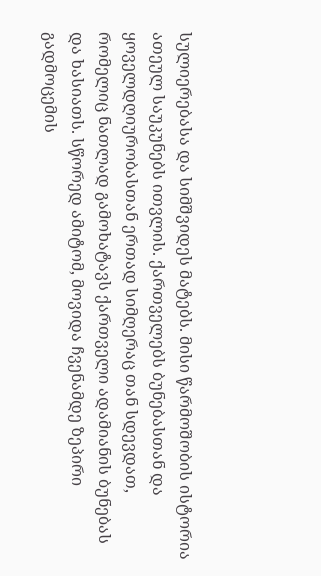სულიერებასა და სიმშვიდეს მატებს. მისი წარმოშობის ისტორია ათეულ საუკუნებს ითვლის. ქართველებს ბუნებასთან და ყოველდღიურობასთან ერთად სიმღერაც თან სდევდათ, რომელიც ნათლად გამოხატავს ქართველი ადამიანის ბუნებას და ხასიათს. სწორედ ამიტომ, მოვიდა ჩვენამდე ზეპირი გადმოცემის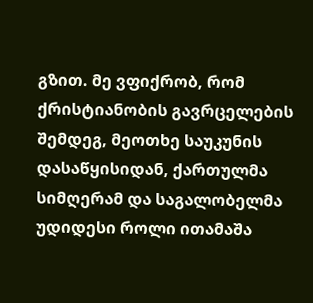გზით. მე ვფიქრობ, რომ ქრისტიანობის გავრცელების შემდეგ, მეოთხე საუკუნის დასაწყისიდან, ქართულმა სიმღერამ და საგალობელმა უდიდესი როლი ითამაშა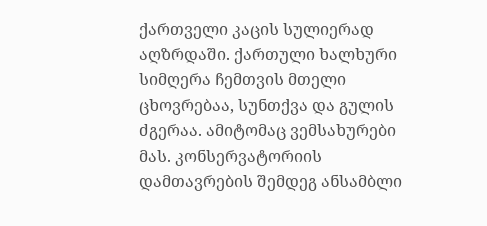ქართველი კაცის სულიერად აღზრდაში. ქართული ხალხური სიმღერა ჩემთვის მთელი ცხოვრებაა, სუნთქვა და გულის ძგერაა. ამიტომაც ვემსახურები მას. კონსერვატორიის დამთავრების შემდეგ ანსამბლი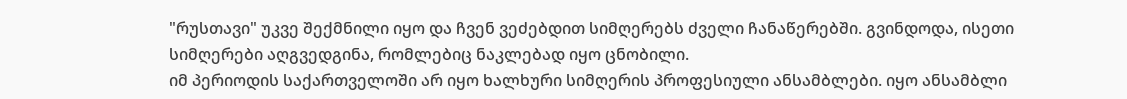"რუსთავი" უკვე შექმნილი იყო და ჩვენ ვეძებდით სიმღერებს ძველი ჩანაწერებში. გვინდოდა, ისეთი სიმღერები აღგვედგინა, რომლებიც ნაკლებად იყო ცნობილი.
იმ პერიოდის საქართველოში არ იყო ხალხური სიმღერის პროფესიული ანსამბლები. იყო ანსამბლი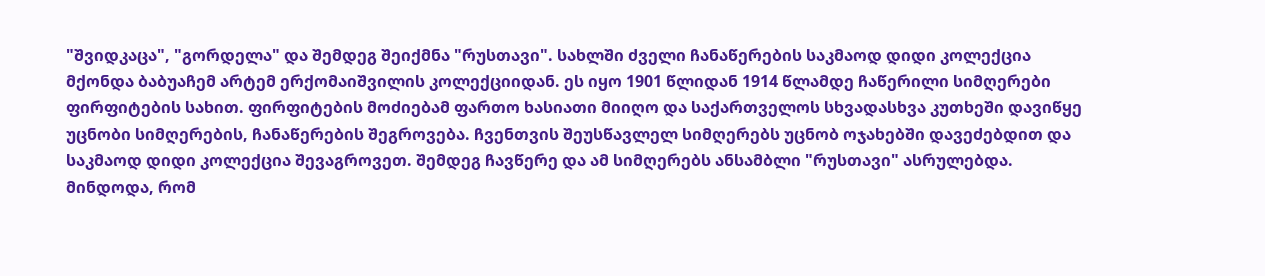"შვიდკაცა", "გორდელა" და შემდეგ შეიქმნა "რუსთავი". სახლში ძველი ჩანაწერების საკმაოდ დიდი კოლექცია მქონდა ბაბუაჩემ არტემ ერქომაიშვილის კოლექციიდან. ეს იყო 1901 წლიდან 1914 წლამდე ჩაწერილი სიმღერები ფირფიტების სახით. ფირფიტების მოძიებამ ფართო ხასიათი მიიღო და საქართველოს სხვადასხვა კუთხეში დავიწყე უცნობი სიმღერების, ჩანაწერების შეგროვება. ჩვენთვის შეუსწავლელ სიმღერებს უცნობ ოჯახებში დავეძებდით და საკმაოდ დიდი კოლექცია შევაგროვეთ. შემდეგ ჩავწერე და ამ სიმღერებს ანსამბლი "რუსთავი" ასრულებდა. მინდოდა, რომ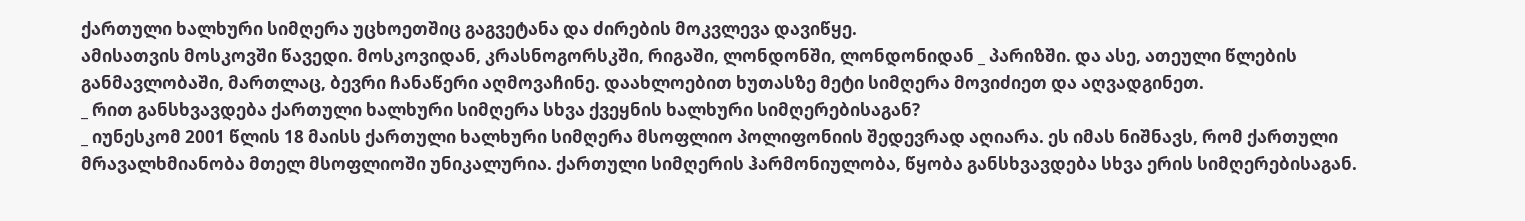ქართული ხალხური სიმღერა უცხოეთშიც გაგვეტანა და ძირების მოკვლევა დავიწყე.
ამისათვის მოსკოვში წავედი. მოსკოვიდან, კრასნოგორსკში, რიგაში, ლონდონში, ლონდონიდან _ პარიზში. და ასე, ათეული წლების განმავლობაში, მართლაც, ბევრი ჩანაწერი აღმოვაჩინე. დაახლოებით ხუთასზე მეტი სიმღერა მოვიძიეთ და აღვადგინეთ.
_ რით განსხვავდება ქართული ხალხური სიმღერა სხვა ქვეყნის ხალხური სიმღერებისაგან?
_ იუნესკომ 2001 წლის 18 მაისს ქართული ხალხური სიმღერა მსოფლიო პოლიფონიის შედევრად აღიარა. ეს იმას ნიშნავს, რომ ქართული მრავალხმიანობა მთელ მსოფლიოში უნიკალურია. ქართული სიმღერის ჰარმონიულობა, წყობა განსხვავდება სხვა ერის სიმღერებისაგან.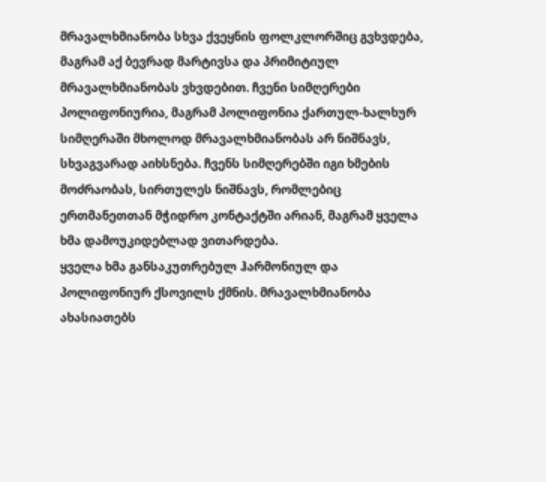მრავალხმიანობა სხვა ქვეყნის ფოლკლორშიც გვხვდება, მაგრამ აქ ბევრად მარტივსა და პრიმიტიულ მრავალხმიანობას ვხვდებით. ჩვენი სიმღერები პოლიფონიურია, მაგრამ პოლიფონია ქართულ-ხალხურ სიმღერაში მხოლოდ მრავალხმიანობას არ ნიშნავს, სხვაგვარად აიხსნება. ჩვენს სიმღერებში იგი ხმების მოძრაობას, სირთულეს ნიშნავს, რომლებიც ერთმანეთთან მჭიდრო კონტაქტში არიან, მაგრამ ყველა ხმა დამოუკიდებლად ვითარდება.
ყველა ხმა განსაკუთრებულ ჰარმონიულ და პოლიფონიურ ქსოვილს ქმნის. მრავალხმიანობა ახასიათებს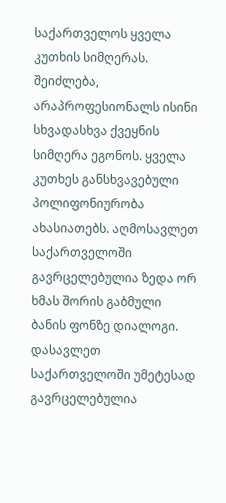საქართველოს ყველა კუთხის სიმღერას. შეიძლება, არაპროფესიონალს ისინი სხვადასხვა ქვეყნის სიმღერა ეგონოს. ყველა კუთხეს განსხვავებული პოლიფონიურობა ახასიათებს. აღმოსავლეთ საქართველოში გავრცელებულია ზედა ორ ხმას შორის გაბმული ბანის ფონზე დიალოგი. დასავლეთ საქართველოში უმეტესად გავრცელებულია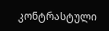კონტრასტული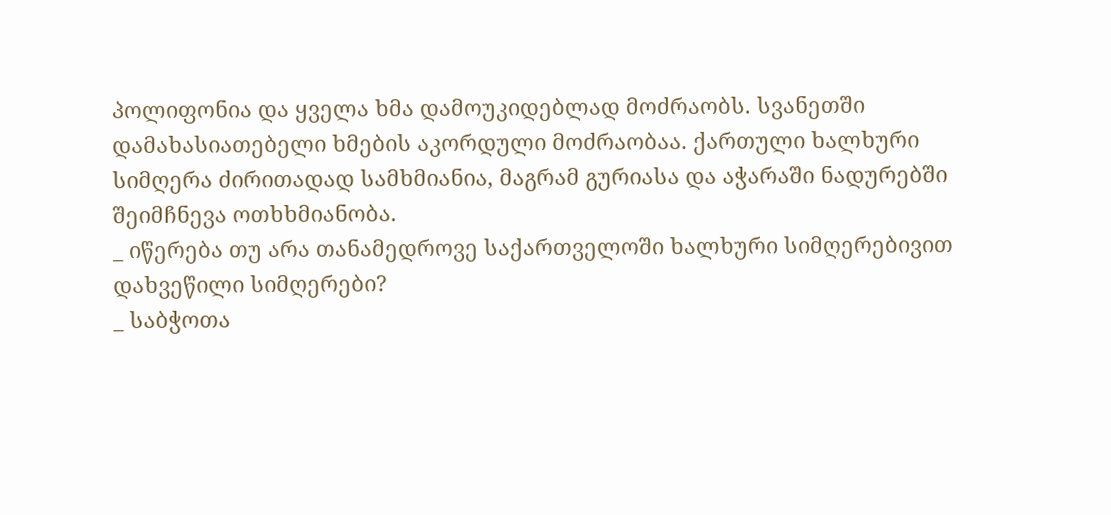პოლიფონია და ყველა ხმა დამოუკიდებლად მოძრაობს. სვანეთში დამახასიათებელი ხმების აკორდული მოძრაობაა. ქართული ხალხური სიმღერა ძირითადად სამხმიანია, მაგრამ გურიასა და აჭარაში ნადურებში შეიმჩნევა ოთხხმიანობა.
_ იწერება თუ არა თანამედროვე საქართველოში ხალხური სიმღერებივით დახვეწილი სიმღერები?
_ საბჭოთა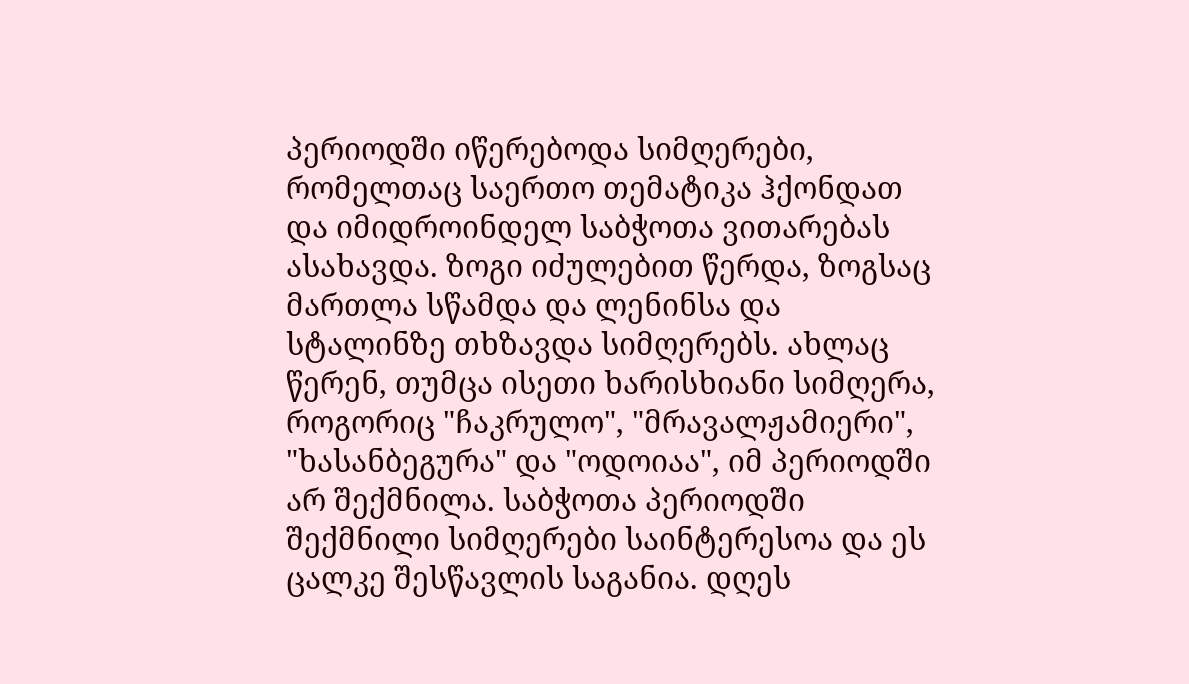პერიოდში იწერებოდა სიმღერები, რომელთაც საერთო თემატიკა ჰქონდათ და იმიდროინდელ საბჭოთა ვითარებას ასახავდა. ზოგი იძულებით წერდა, ზოგსაც მართლა სწამდა და ლენინსა და სტალინზე თხზავდა სიმღერებს. ახლაც წერენ, თუმცა ისეთი ხარისხიანი სიმღერა, როგორიც "ჩაკრულო", "მრავალჟამიერი", "ხასანბეგურა" და "ოდოიაა", იმ პერიოდში არ შექმნილა. საბჭოთა პერიოდში შექმნილი სიმღერები საინტერესოა და ეს ცალკე შესწავლის საგანია. დღეს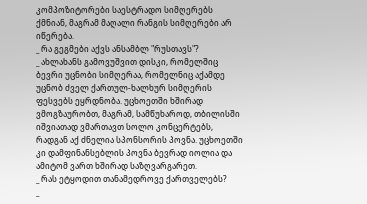კომპოზიტორები საესტრადო სიმღერებს ქმნიან, მაგრამ მაღალი რანგის სიმღერები არ იწერება.
_ რა გეგმები აქვს ანსამბლ "რუსთავს"?
_ ახლახანს გამოვუშვით დისკი, რომელშიც ბევრი უცნობი სიმღერაა, რომელნიც აქამდე უცნობ ძველ ქართულ-ხალხურ სიმღერის ფესვებს ეყრდნობა. უცხოეთში ხშირად ვმოგზაურობთ, მაგრამ, სამწუხაროდ, თბილისში იშვიათად ვმართავთ სოლო კონცერტებს, რადგან აქ ძნელია სპონსორის პოვნა. უცხოეთში კი დამფინანსებლის პოვნა ბევრად იოლია და ამიტომ ვართ ხშირად საზღვარგარეთ.
_ რას ეტყოდით თანამედროვე ქართველებს?
_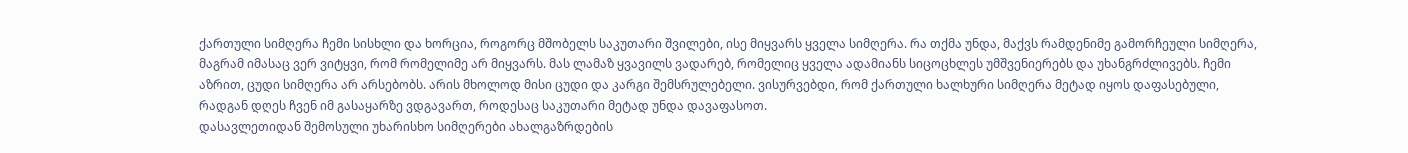ქართული სიმღერა ჩემი სისხლი და ხორცია, როგორც მშობელს საკუთარი შვილები, ისე მიყვარს ყველა სიმღერა. რა თქმა უნდა, მაქვს რამდენიმე გამორჩეული სიმღერა, მაგრამ იმასაც ვერ ვიტყვი, რომ რომელიმე არ მიყვარს. მას ლამაზ ყვავილს ვადარებ, რომელიც ყველა ადამიანს სიცოცხლეს უმშვენიერებს და უხანგრძლივებს. ჩემი აზრით, ცუდი სიმღერა არ არსებობს. არის მხოლოდ მისი ცუდი და კარგი შემსრულებელი. ვისურვებდი, რომ ქართული ხალხური სიმღერა მეტად იყოს დაფასებული, რადგან დღეს ჩვენ იმ გასაყარზე ვდგავართ, როდესაც საკუთარი მეტად უნდა დავაფასოთ.
დასავლეთიდან შემოსული უხარისხო სიმღერები ახალგაზრდების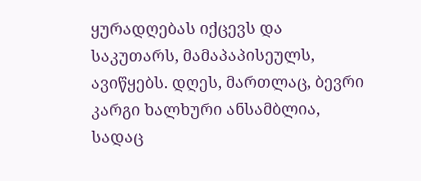ყურადღებას იქცევს და საკუთარს, მამაპაპისეულს, ავიწყებს. დღეს, მართლაც, ბევრი კარგი ხალხური ანსამბლია, სადაც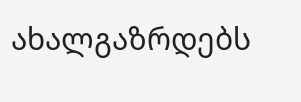ახალგაზრდებს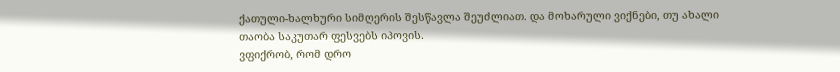ქათული-ხალხური სიმღერის შესწავლა შეუძლიათ. და მოხარული ვიქნები, თუ ახალი თაობა საკუთარ ფესვებს იპოვის.
ვფიქრობ, რომ დრო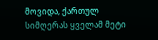მოვიდა, ქართულ სიმღერას ყველამ მეტი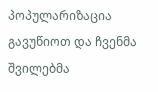პოპულარიზაცია გავუწიოთ და ჩვენმა შვილებმა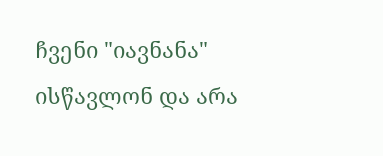ჩვენი "იავნანა" ისწავლონ და არა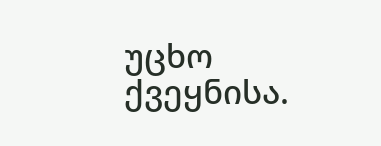უცხო ქვეყნისა.